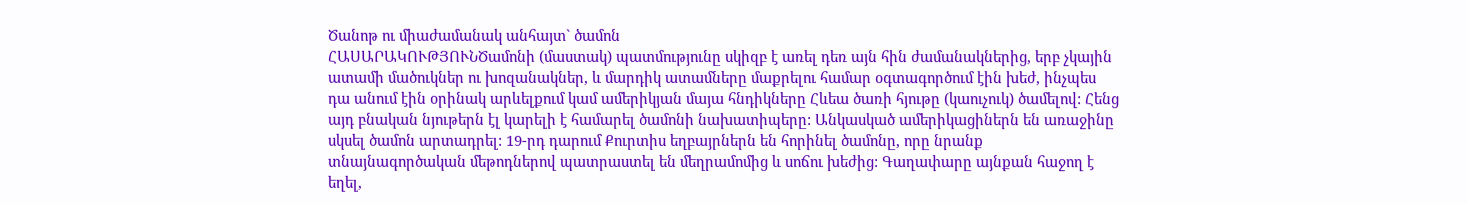Ծանոթ ու միաժամանակ անհայտ` ծամոն
ՀԱՍԱՐԱԿՈՒԹՅՈՒՆԾամոնի (մաստակ) պատմությունը սկիզբ է առել դեռ այն հին ժամանակներից, երբ չկային ատամի մածուկներ ու խոզանակներ, և մարդիկ ատամները մաքրելու համար օգտագործում էին խեժ, ինչպես դա անում էին օրինակ արևելքում կամ ամերիկյան մայա հնդիկները Հևեա ծառի հյութը (կաուչուկ) ծամելով: Հենց այդ բնական նյութերն էլ կարելի է համարել ծամոնի նախատիպերը: Անկասկած ամերիկացիներն են առաջինը սկսել ծամոն արտադրել: 19-րդ դարում Քուրտիս եղբայրներն են հորինել ծամոնը, որը նրանք տնայնագործական մեթոդներով պատրաստել են մեղրամոմից և սոճու խեժից: Գաղափարը այնքան հաջող է եղել,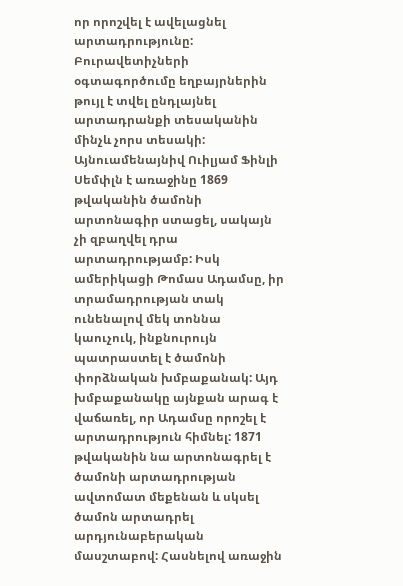որ որոշվել է ավելացնել արտադրությունը: Բուրավետիչների օգտագործումը եղբայրներին թույլ է տվել ընդլայնել արտադրանքի տեսականին մինչև չորս տեսակի: Այնուամենայնիվ Ուիլյամ Ֆինլի Սեմփլն է առաջինը 1869 թվականին ծամոնի արտոնագիր ստացել, սակայն չի զբաղվել դրա արտադրությամբ: Իսկ ամերիկացի Թոմաս Ադամսը, իր տրամադրության տակ ունենալով մեկ տոննա կաուչուկ, ինքնուրույն պատրաստել է ծամոնի փորձնական խմբաքանակ: Այդ խմբաքանակը այնքան արագ է վաճառել, որ Ադամսը որոշել է արտադրություն հիմնել: 1871 թվականին նա արտոնագրել է ծամոնի արտադրության ավտոմատ մեքենան և սկսել ծամոն արտադրել արդյունաբերական մասշտաբով: Հասնելով առաջին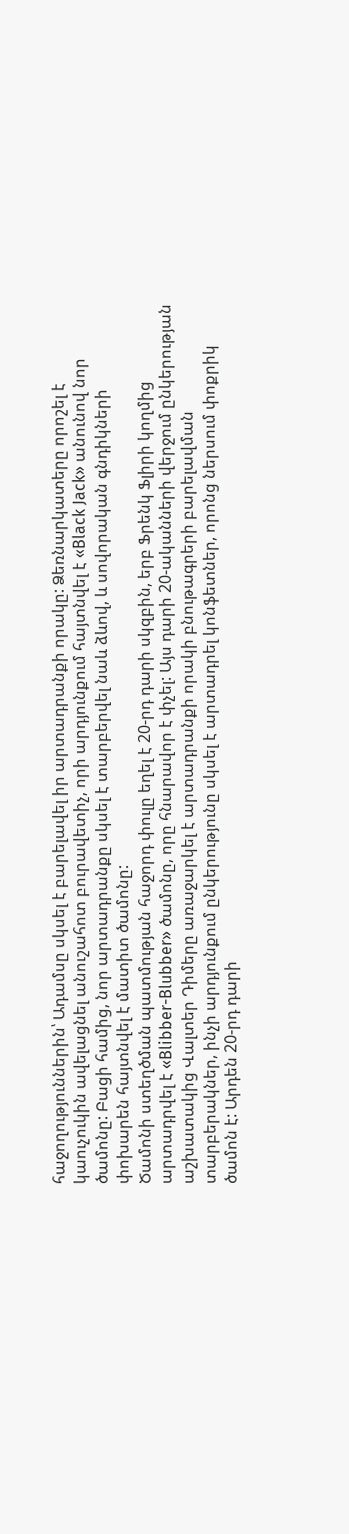հաջողություններին՝ Ադամսը սկսել է բարելավել իր արտադրանքի որակը: Ձեռնարկատերը որոշել է կաուչուկին ավելացնել անուշահոտ բուրավետիչ, որի արդյունքում հայտնվել է «Black Jack» անունով նոր ծամոնը: Բացի համից, նոր արտադրանքը սկսել է տարբերվել նաև ձևով, և սովորական գնդիկների փոխարեն հայտնվել է մատիտ ծամոնը:
Ծամոնի ստեղծման պատմության հաջորդ փուլը եղել է 20-րդ դարի սկզբին, երբ Ֆրենկ Ֆլիրի կողմից արտադրվել է «Blibber-Blubber» ծամոնը, որը հնարավոր է փչել: Այս դարի 20-ականների վերջում ընկերության աշխատակից Վալտեր Դիմերը առաջարկել է արտադրանքի որակի բնութագրերի բարելավման տարբերակներ, ինչի արդյունքում ընկերությունը սկսել է արտադրել կոնֆետներ, որոնց ներսում փոքրիկ ծամոն է: Արդեն 20-րդ դարի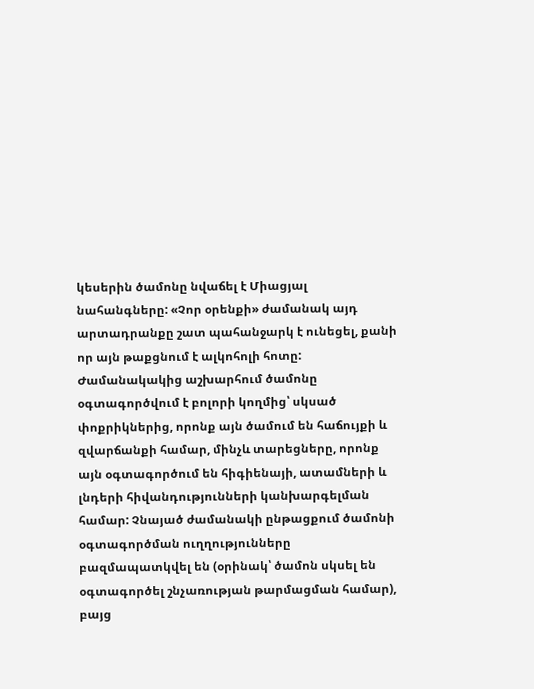կեսերին ծամոնը նվաճել է Միացյալ նահանգները: «Չոր օրենքի» ժամանակ այդ արտադրանքը շատ պահանջարկ է ունեցել, քանի որ այն թաքցնում է ալկոհոլի հոտը: Ժամանակակից աշխարհում ծամոնը օգտագործվում է բոլորի կողմից՝ սկսած փոքրիկներից, որոնք այն ծամում են հաճույքի և զվարճանքի համար, մինչև տարեցները, որոնք այն օգտագործում են հիգիենայի, ատամների և լնդերի հիվանդությունների կանխարգելման համար: Չնայած ժամանակի ընթացքում ծամոնի օգտագործման ուղղությունները բազմապատկվել են (օրինակ՝ ծամոն սկսել են օգտագործել շնչառության թարմացման համար), բայց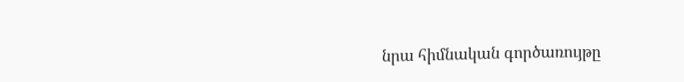նրա հիմնական գործառույթը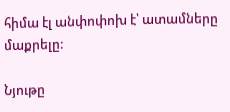հիմա էլ անփոփոխ է՝ ատամները մաքրելը:

Նյութը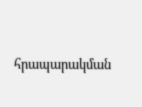հրապարակման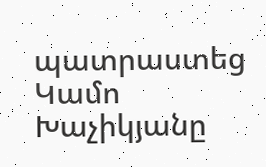պատրաստեց Կամո Խաչիկյանը